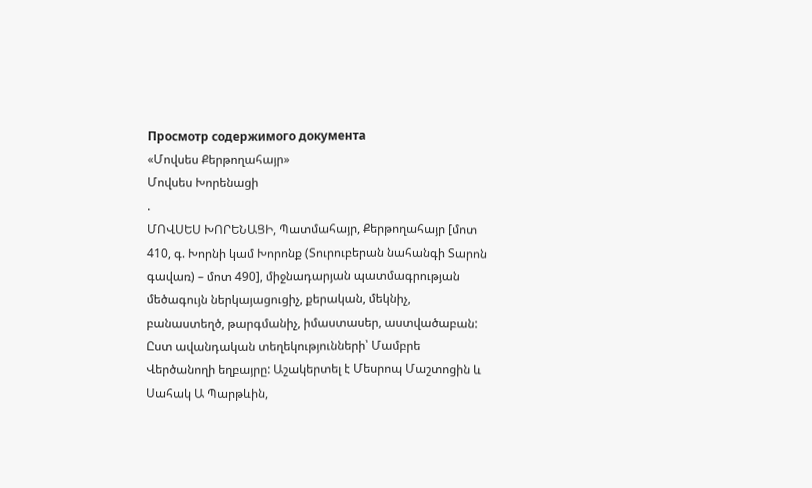Просмотр содержимого документа
«Մովսես Քերթողահայր»
Մովսես Խորենացի
.
ՄՈՎՍԵՍ ԽՈՐԵՆԱՑԻ, Պատմահայր, Քերթողահայր [մոտ 410, գ. Խորնի կամ Խորոնք (Տուրուբերան նահանգի Տարոն գավառ) – մոտ 490], միջնադարյան պատմագրության մեծագույն ներկայացուցիչ, քերական, մեկնիչ, բանաստեղծ, թարգմանիչ, իմաստասեր, աստվածաբան:
Ըստ ավանդական տեղեկությունների՝ Մամբրե Վերծանողի եղբայրը: Աշակերտել է Մեսրոպ Մաշտոցին և Սահակ Ա Պարթևին,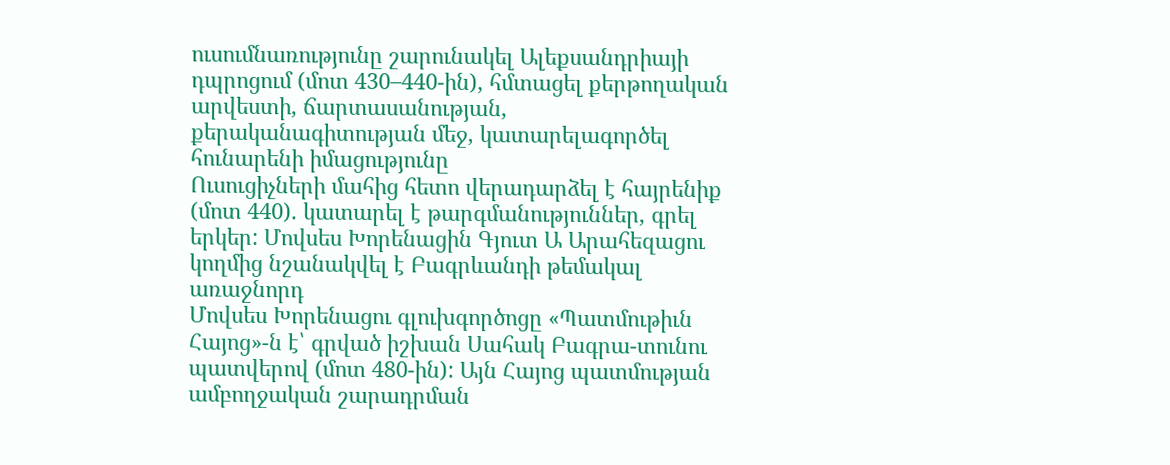ուսումնառությունը շարունակել Ալեքսանդրիայի դպրոցում (մոտ 430–440-ին), հմտացել քերթողական արվեստի, ճարտասանության, քերականագիտության մեջ, կատարելագործել հունարենի իմացությունը
Ուսուցիչների մահից հետո վերադարձել է հայրենիք (մոտ 440). կատարել է թարգմանություններ, գրել երկեր: Մովսես Խորենացին Գյուտ Ա Արահեզացու կողմից նշանակվել է Բագրևանդի թեմակալ առաջնորդ
Մովսես Խորենացու գլուխգործոցը «Պատմութիւն Հայոց»-ն է՝ գրված իշխան Սահակ Բագրա-տունու պատվերով (մոտ 480-ին): Այն Հայոց պատմության ամբողջական շարադրման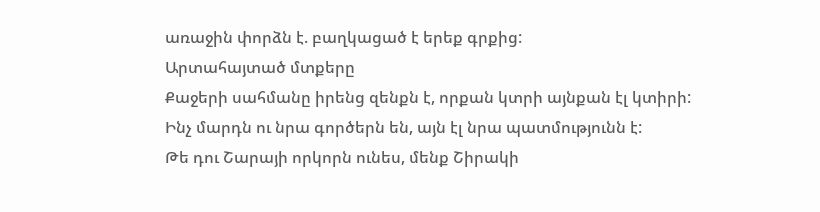առաջին փորձն է. բաղկացած է երեք գրքից:
Արտահայտած մտքերը
Քաջերի սահմանը իրենց զենքն է, որքան կտրի այնքան էլ կտիրի:
Ինչ մարդն ու նրա գործերն են, այն էլ նրա պատմությունն է:
Թե դու Շարայի որկորն ունես, մենք Շիրակի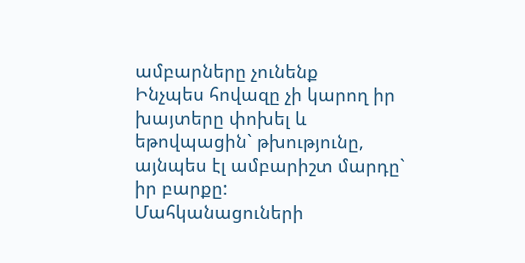ամբարները չունենք
Ինչպես հովազը չի կարող իր խայտերը փոխել և եթովպացին` թխությունը, այնպես էլ ամբարիշտ մարդը` իր բարքը:
Մահկանացուների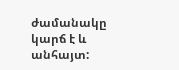ժամանակը կարճ է և անհայտ: